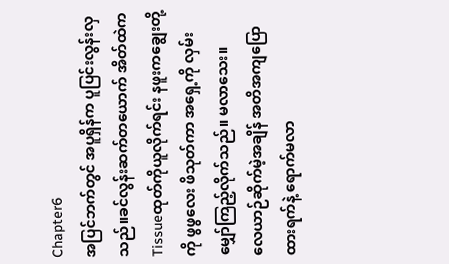Chapter6
အပြင်ဘက်တွင် အပူရှိန်က ပူပြင်းလွန်းလှသည်။ခင်လွန်းဆက်တယောက် အိတ်ထဲက Tissueထုတ်ကိုယူလိုက်ရင်း နဖူးကချွေးတို့ကို ဖွဖွလေး ဖိသုတ်ကာ အရှေ့ကို လှမ်းမျှော်ကြည့်လိုက်သည်။ မလာသေး။
လေယာဉ်ဆိုက်မဲ့အချိန် အတိအကျပြောထားရက်နဲ့ ရောက်မလာ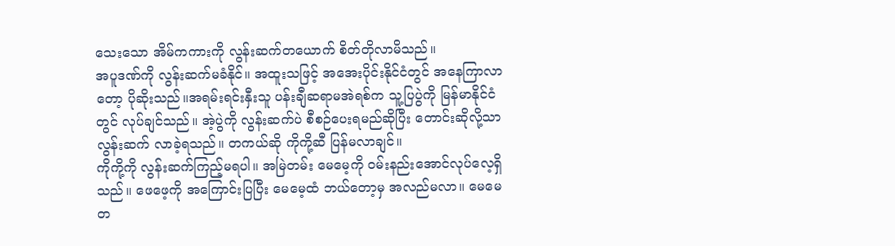သေးသော အိမ်ကကားကို လွန်းဆက်တယောက် စိတ်တိုလာမိသည်။
အပူဒဏ်ကို လွန်းဆက်မခံနိုင်။ အထူးသဖြင့် အအေးပိုင်းနိုင်ငံတွင် အနေကြာလာတော့ ပိုဆိုးသည်။အရမ်းရင်းနှီးသူ ပန်းချီဆရာမအဲရစ်က သူ့ပြပွဲကို မြန်မာနိုင်ငံတွင် လုပ်ချင်သည်။ အဲ့ပွဲကို လွန်းဆက်ပဲ စီစဉ်ပေးရမည်ဆိုပြီး တောင်းဆိုလို့သာ လွန်းဆက် လာခဲ့ရသည်။ တကယ်ဆို ကိုကို့ဆီ ပြန်မလာချင်။
ကိုကို့ကို လွန်းဆက်ကြည့်မရပါ။ အမြဲတမ်း မေမေ့ကို ၀မ်းနည်းအောင်လုပ်လေ့ရှိသည်။ ဖေဖေ့ကို အကြောင်းပြပြီး မေမေ့ထံ ဘယ်တော့မှ အလည်မလာ။ မေမေ တ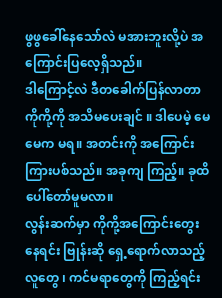ဖွဖွခေါ်နေသော်လဲ မအားဘူးလို့ပဲ အကြောင်းပြလေ့ရှိသည်။
ဒါကြောင့်လဲ ဒီတခေါက်ပြန်လာတာ ကိုကို့ကို အသိမပေးချင် ။ ဒါပေမဲ့ မေမေက မရ။ အတင်းကို အကြောင်းကြားပစ်သည်။ အခုကျ ကြည့်။ ခုထိ ပေါ်တော်မူမလာ။
လွန်းဆက်မှာ ကိုကို့အကြောင်းတွေးနေရင်း ဗြုန်းဆို ရှေ့ရောက်လာသည့် လူတွေ ၊ ကင်မရာတွေကို ကြည့်ရင်း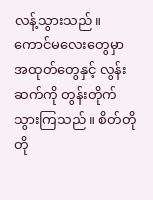လန့်သွားသည်။
ကောင်မလေးတွေမှာ အထုတ်တွေနှင့် လွန်းဆက်ကို တွန်းတိုက်သွားကြသည်။ စိတ်တိုတို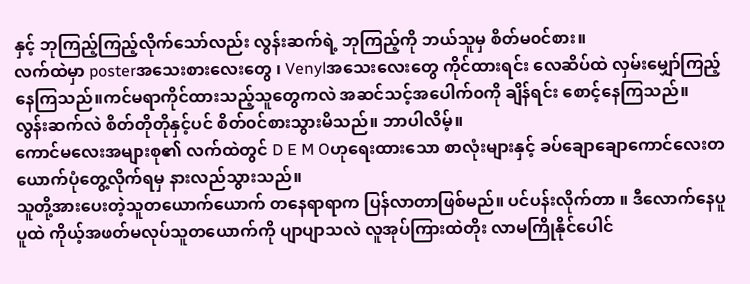နှင့် ဘုကြည့်ကြည့်လိုက်သော်လည်း လွန်းဆက်ရဲ့ ဘုကြည့်ကို ဘယ်သူမှ စိတ်မ၀င်စား။
လက်ထဲမှာ posterအသေးစားလေးတွေ ၊ Venylအသေးလေးတွေ ကိုင်ထားရင်း လေဆိပ်ထဲ လှမ်းမျှော်ကြည့်နေကြသည်။ကင်မရာကိုင်ထားသည့်သူတွေကလဲ အဆင်သင့်အပေါက်၀ကို ချိန်ရင်း စောင့်နေကြသည်။ လွန်းဆက်လဲ စိတ်တိုတိုနှင့်ပင် စိတ်၀င်စားသွားမိသည်။ ဘာပါလိမ့်။
ကောင်မလေးအများစု၏ လက်ထဲတွင် D E M Oဟုရေးထားသော စာလုံးများနှင့် ခပ်ချောချောကောင်လေးတယောက်ပုံတွေ့လိုက်ရမှ နားလည်သွားသည်။
သူတို့အားပေးတဲ့သူတယောက်ယောက် တနေရာရာက ပြန်လာတာဖြစ်မည်။ ပင်ပန်းလိုက်တာ ။ ဒီလောက်နေပူပူထဲ ကိုယ့်အဖတ်မလုပ်သူတယောက်ကို ပျာပျာသလဲ လူအုပ်ကြားထဲတိုး လာမကြိုနိုင်ပေါင်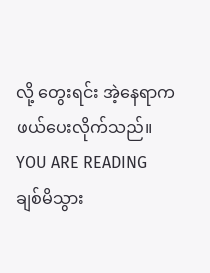လို့ တွေးရင်း အဲ့နေရာက ဖယ်ပေးလိုက်သည်။
YOU ARE READING
ချစ်မိသွား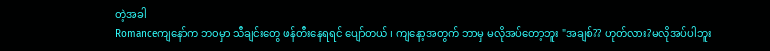တဲ့အခါ
Romanceကျနော်က ဘ၀မှာ သီချင်းတွေ ဖန်တီးနေရရင် ပျော်တယ် ၊ ကျနော့အတွက် ဘာမှ မလိုအပ်တော့ဘူး "အချစ်?? ဟုတ်လား?မလိုအပ်ပါဘူး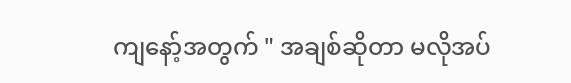ကျနော့်အတွက် " အချစ်ဆိုတာ မလိုအပ်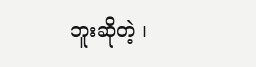ဘူးဆိုတဲ့ ၊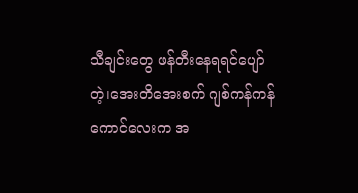သီချင်းတွေ ဖန်တီးနေရရင်ပျော်တဲ့၊အေးတိအေးစက် ဂျစ်ကန်ကန်ကောင်လေးက အ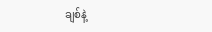ချစ်နဲ့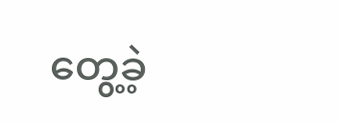တွေ့ခဲ့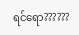ရင်ရော??????